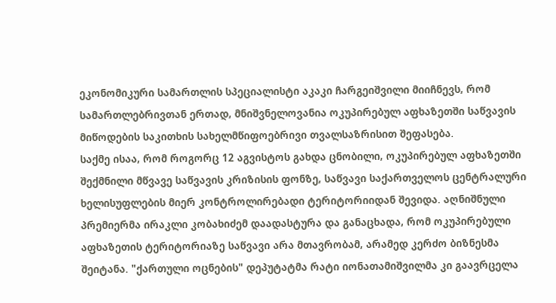ეკონომიკური სამართლის სპეციალისტი აკაკი ჩარგეიშვილი მიიჩნევს, რომ სამართლებრივთან ერთად, მნიშვნელოვანია ოკუპირებულ აფხაზეთში საწვავის მიწოდების საკითხის სახელმწიფოებრივი თვალსაზრისით შეფასება.
საქმე ისაა, რომ როგორც 12 აგვისტოს გახდა ცნობილი, ოკუპირებულ აფხაზეთში შექმნილი მწვავე საწვავის კრიზისის ფონზე, საწვავი საქართველოს ცენტრალური ხელისუფლების მიერ კონტროლირებადი ტერიტორიიდან შევიდა. აღნიშნული პრემიერმა ირაკლი კობახიძემ დაადასტურა და განაცხადა, რომ ოკუპირებული აფხაზეთის ტერიტორიაზე საწვავი არა მთავრობამ, არამედ კერძო ბიზნესმა შეიტანა. "ქართული ოცნების" დეპუტატმა რატი იონათამიშვილმა კი გაავრცელა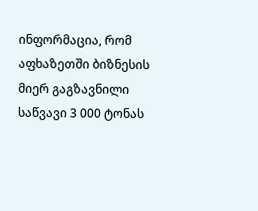ინფორმაცია, რომ აფხაზეთში ბიზნესის მიერ გაგზავნილი საწვავი 3 000 ტონას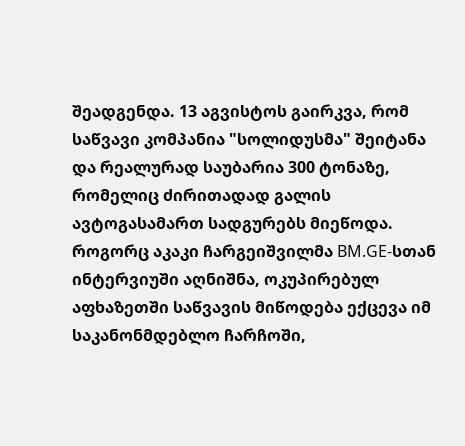შეადგენდა. 13 აგვისტოს გაირკვა, რომ საწვავი კომპანია "სოლიდუსმა" შეიტანა და რეალურად საუბარია 300 ტონაზე, რომელიც ძირითადად გალის ავტოგასამართ სადგურებს მიეწოდა.
როგორც აკაკი ჩარგეიშვილმა BM.GE-სთან ინტერვიუში აღნიშნა, ოკუპირებულ აფხაზეთში საწვავის მიწოდება ექცევა იმ საკანონმდებლო ჩარჩოში,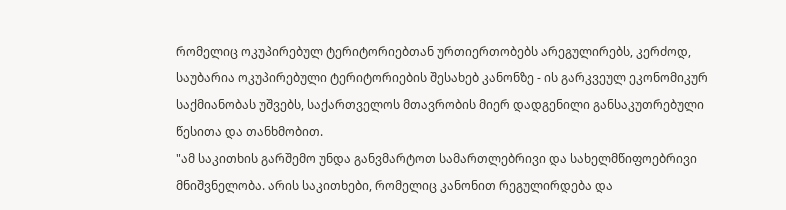რომელიც ოკუპირებულ ტერიტორიებთან ურთიერთობებს არეგულირებს, კერძოდ, საუბარია ოკუპირებული ტერიტორიების შესახებ კანონზე - ის გარკვეულ ეკონომიკურ საქმიანობას უშვებს, საქართველოს მთავრობის მიერ დადგენილი განსაკუთრებული წესითა და თანხმობით.
"ამ საკითხის გარშემო უნდა განვმარტოთ სამართლებრივი და სახელმწიფოებრივი მნიშვნელობა. არის საკითხები, რომელიც კანონით რეგულირდება და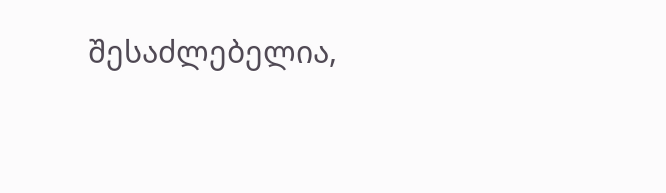შესაძლებელია,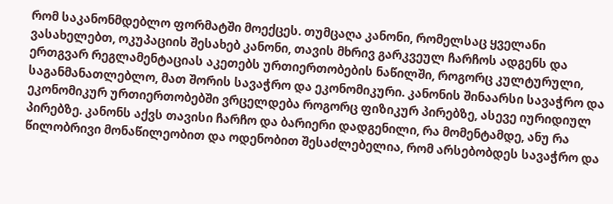რომ საკანონმდებლო ფორმატში მოექცეს. თუმცაღა კანონი, რომელსაც ყველანი ვასახელებთ, ოკუპაციის შესახებ კანონი, თავის მხრივ გარკვეულ ჩარჩოს ადგენს და ერთგვარ რეგლამენტაციას აკეთებს ურთიერთობების ნაწილში, როგორც კულტურული, საგანმანათლებლო, მათ შორის სავაჭრო და ეკონომიკური. კანონის შინაარსი სავაჭრო და ეკონომიკურ ურთიერთობებში ვრცელდება როგორც ფიზიკურ პირებზე, ასევე იურიდიულ პირებზე. კანონს აქვს თავისი ჩარჩო და ბარიერი დადგენილი, რა მომენტამდე, ანუ რა წილობრივი მონაწილეობით და ოდენობით შესაძლებელია, რომ არსებობდეს სავაჭრო და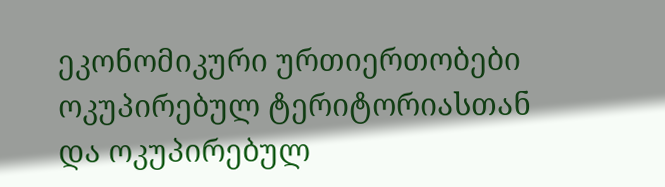ეკონომიკური ურთიერთობები ოკუპირებულ ტერიტორიასთან და ოკუპირებულ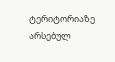ტერიტორიაზე არსებულ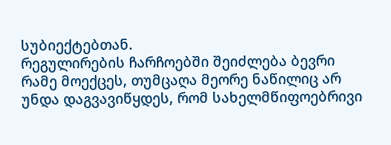სუბიექტებთან.
რეგულირების ჩარჩოებში შეიძლება ბევრი რამე მოექცეს, თუმცაღა მეორე ნაწილიც არ უნდა დაგვავიწყდეს, რომ სახელმწიფოებრივი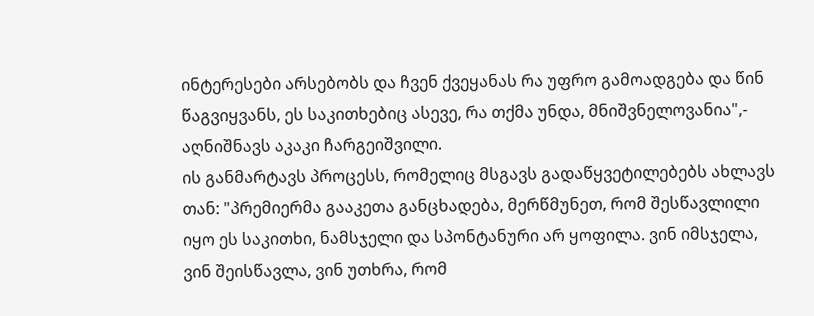ინტერესები არსებობს და ჩვენ ქვეყანას რა უფრო გამოადგება და წინ წაგვიყვანს, ეს საკითხებიც ასევე, რა თქმა უნდა, მნიშვნელოვანია",- აღნიშნავს აკაკი ჩარგეიშვილი.
ის განმარტავს პროცესს, რომელიც მსგავს გადაწყვეტილებებს ახლავს თან: "პრემიერმა გააკეთა განცხადება, მერწმუნეთ, რომ შესწავლილი იყო ეს საკითხი, ნამსჯელი და სპონტანური არ ყოფილა. ვინ იმსჯელა, ვინ შეისწავლა, ვინ უთხრა, რომ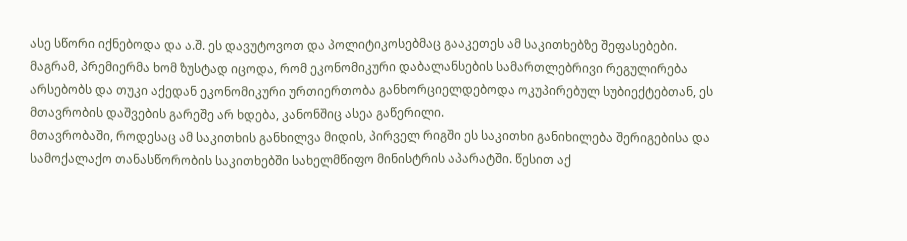ასე სწორი იქნებოდა და ა.შ. ეს დავუტოვოთ და პოლიტიკოსებმაც გააკეთეს ამ საკითხებზე შეფასებები. მაგრამ, პრემიერმა ხომ ზუსტად იცოდა, რომ ეკონომიკური დაბალანსების სამართლებრივი რეგულირება არსებობს და თუკი აქედან ეკონომიკური ურთიერთობა განხორციელდებოდა ოკუპირებულ სუბიექტებთან, ეს მთავრობის დაშვების გარეშე არ ხდება, კანონშიც ასეა გაწერილი.
მთავრობაში, როდესაც ამ საკითხის განხილვა მიდის, პირველ რიგში ეს საკითხი განიხილება შერიგებისა და სამოქალაქო თანასწორობის საკითხებში სახელმწიფო მინისტრის აპარატში. წესით აქ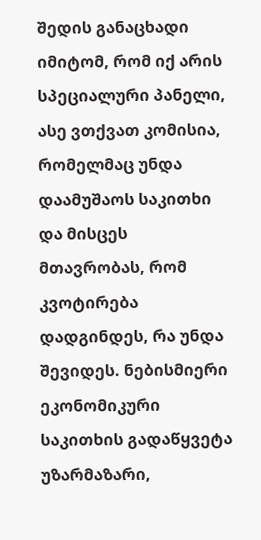შედის განაცხადი იმიტომ, რომ იქ არის სპეციალური პანელი, ასე ვთქვათ კომისია, რომელმაც უნდა დაამუშაოს საკითხი და მისცეს მთავრობას, რომ კვოტირება დადგინდეს, რა უნდა შევიდეს. ნებისმიერი ეკონომიკური საკითხის გადაწყვეტა უზარმაზარი,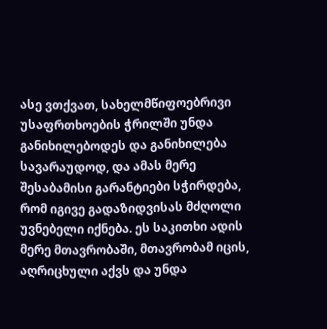ასე ვთქვათ, სახელმწიფოებრივი უსაფრთხოების ჭრილში უნდა განიხილებოდეს და განიხილება სავარაუდოდ, და ამას მერე შესაბამისი გარანტიები სჭირდება, რომ იგივე გადაზიდვისას მძღოლი უვნებელი იქნება. ეს საკითხი ადის მერე მთავრობაში, მთავრობამ იცის, აღრიცხული აქვს და უნდა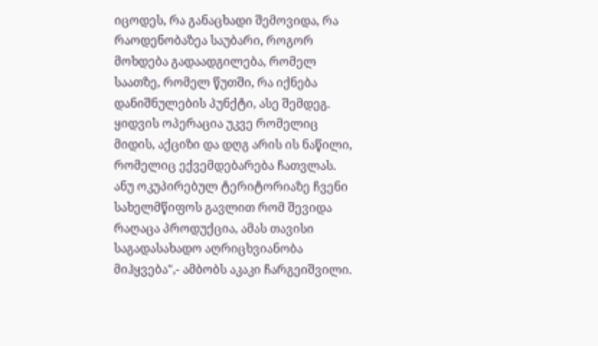იცოდეს, რა განაცხადი შემოვიდა, რა რაოდენობაზეა საუბარი, როგორ მოხდება გადაადგილება, რომელ საათზე, რომელ წუთში, რა იქნება დანიშნულების პუნქტი, ასე შემდეგ. ყიდვის ოპერაცია უკვე რომელიც მიდის, აქციზი და დღგ არის ის ნაწილი, რომელიც ექვემდებარება ჩათვლას. ანუ ოკუპირებულ ტერიტორიაზე ჩვენი სახელმწიფოს გავლით რომ შევიდა რაღაცა პროდუქცია, ამას თავისი საგადასახადო აღრიცხვიანობა მიჰყვება",- ამბობს აკაკი ჩარგეიშვილი.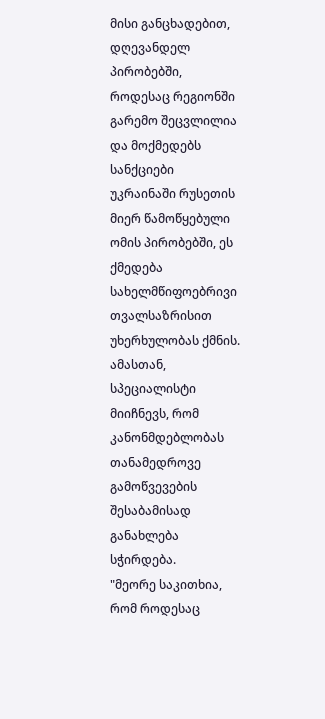მისი განცხადებით, დღევანდელ პირობებში, როდესაც რეგიონში გარემო შეცვლილია და მოქმედებს სანქციები უკრაინაში რუსეთის მიერ წამოწყებული ომის პირობებში, ეს ქმედება სახელმწიფოებრივი თვალსაზრისით უხერხულობას ქმნის. ამასთან, სპეციალისტი მიიჩნევს, რომ კანონმდებლობას თანამედროვე გამოწვევების შესაბამისად განახლება სჭირდება.
"მეორე საკითხია, რომ როდესაც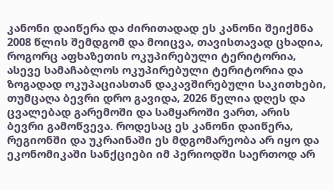კანონი დაიწერა და ძირითადად ეს კანონი შეიქმნა 2008 წლის შემდგომ და მოიცვა, თავისთავად ცხადია, როგორც აფხაზეთის ოკუპირებული ტერიტორია, ასევე სამაჩაბლოს ოკუპირებული ტერიტორია და ზოგადად ოკუპაციასთან დაკავშირებული საკითხები, თუმცაღა ბევრი დრო გავიდა, 2026 წელია დღეს და ცვალებად გარემოში და სამყაროში ვართ, არის ბევრი გამოწვევა. როდესაც ეს კანონი დაიწერა, რეგიონში და უკრაინაში ეს მდგომარეობა არ იყო და ეკონომიკაში სანქციები იმ პერიოდში საერთოდ არ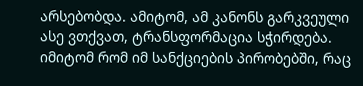არსებობდა. ამიტომ, ამ კანონს გარკვეული ასე ვთქვათ, ტრანსფორმაცია სჭირდება. იმიტომ რომ იმ სანქციების პირობებში, რაც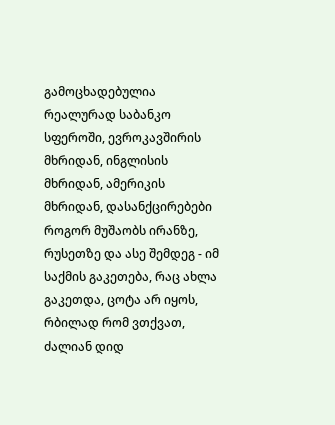გამოცხადებულია რეალურად საბანკო სფეროში, ევროკავშირის მხრიდან, ინგლისის მხრიდან, ამერიკის მხრიდან, დასანქცირებები როგორ მუშაობს ირანზე, რუსეთზე და ასე შემდეგ - იმ საქმის გაკეთება, რაც ახლა გაკეთდა, ცოტა არ იყოს, რბილად რომ ვთქვათ, ძალიან დიდ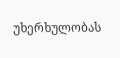უხერხულობას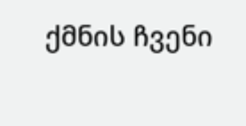ქმნის ჩვენი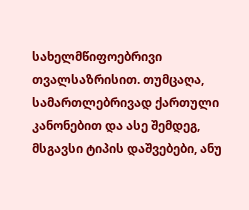სახელმწიფოებრივი თვალსაზრისით. თუმცაღა, სამართლებრივად ქართული კანონებით და ასე შემდეგ, მსგავსი ტიპის დაშვებები, ანუ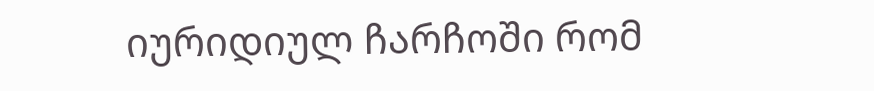იურიდიულ ჩარჩოში რომ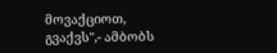მოვაქციოთ, გვაქვს",- ამბობს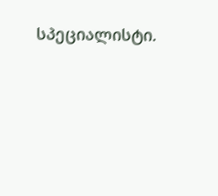სპეციალისტი.